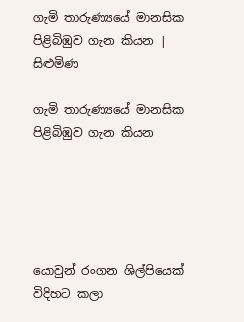ගැමි තාරුණ්‍යයේ මානසික පිළිබිඹුව ගැන කියන | සිළුමිණ

ගැමි තාරුණ්‍යයේ මානසික පිළිබිඹුව ගැන කියන





යොවුන් රංගන ශිල්පියෙක් විදිහට කලා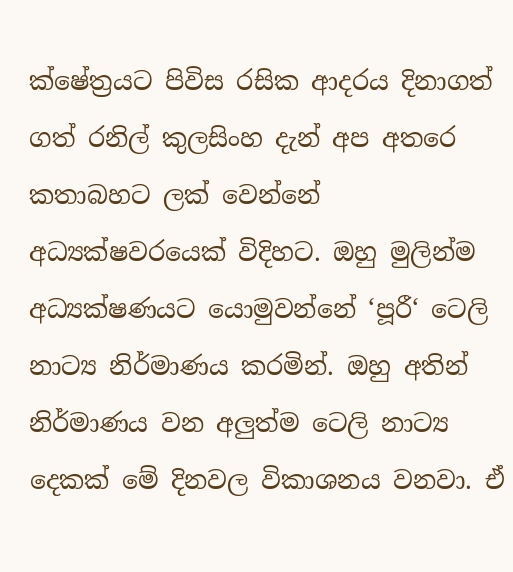ක්ෂේත්‍රයට පිවිස රසික ආදරය දිනාගත් ගත් රනිල් කුලසිංහ දැන් අප අතරෙ කතාබහට ලක් වෙන්නේ අධ්‍යක්ෂවරයෙක් විදිහට. ඔහු මුලින්ම අධ්‍යක්ෂණයට යොමුවන්නේ ‘පූරී‘ ටෙලි නාට්‍ය නිර්මාණය කරමින්. ඔහු අතින් නිර්මාණය වන අලුත්ම ටෙලි නාට්‍ය දෙකක් මේ දිනවල විකාශනය වනවා. ඒ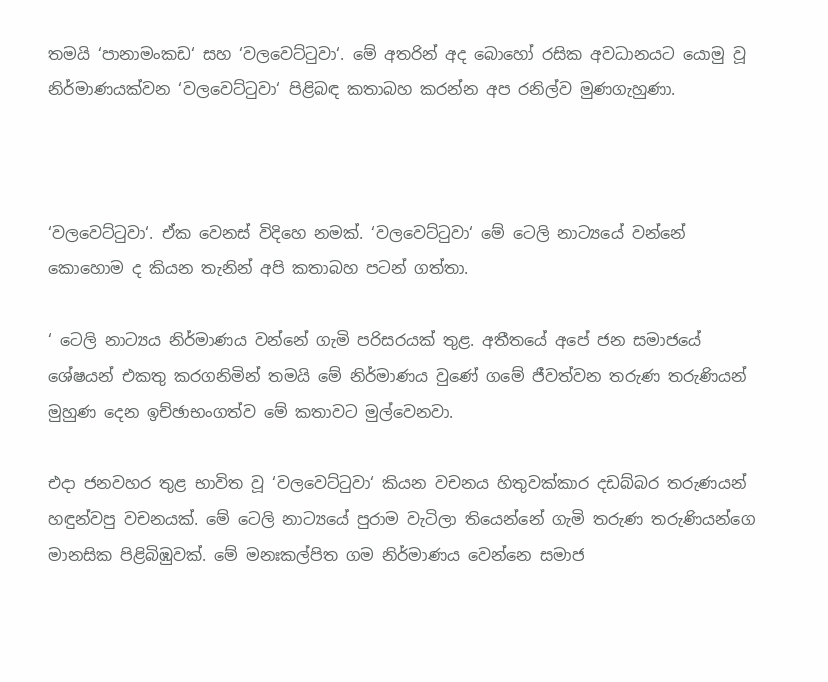තමයි ‘පානාමංකඩ‘ සහ ‘වලවෙට්ටුවා‘. මේ අතරින් අද බොහෝ රසික අවධානයට යොමු වූ නිර්මාණයක්වන ‘වලවෙට්ටුවා‘ පිළිබඳ කතාබහ කරන්න අප රනිල්ව මුණගැහුණා.



‘වලවෙට්ටුවා‘. ඒක වෙනස් විදිහෙ නමක්. ‘වලවෙට්ටුවා‘ මේ ටෙලි නාට්‍යයේ වන්නේ කොහොම ද කියන තැනින් අපි කතාබහ පටන් ගත්තා.

‘ ටෙලි නාට්‍යය නිර්මාණය වන්නේ ගැමි පරිසරයක් තුළ. අතීතයේ අපේ ජන සමාජයේ ශේෂයන් එකතු කරගනිමින් තමයි මේ නිර්මාණය වුණේ ගමේ ජීවත්වන තරුණ තරුණියන් මුහුණ දෙන ඉච්ඡාභංගත්ව මේ කතාවට මුල්වෙනවා.

එදා ජනවහර තුළ භාවිත වූ ‘වලවෙට්ටුවා‘ කියන වචනය හිතුවක්කාර දඩබ්බර තරුණයන් හඳුන්වපු වචනයක්. මේ ටෙලි නාට්‍යයේ පුරාම වැටිලා තියෙන්නේ ගැමි තරුණ තරුණියන්ගෙ මානසික පිළිබිඹුවක්. මේ මනඃකල්පිත ගම නිර්මාණය වෙන්නෙ සමාජ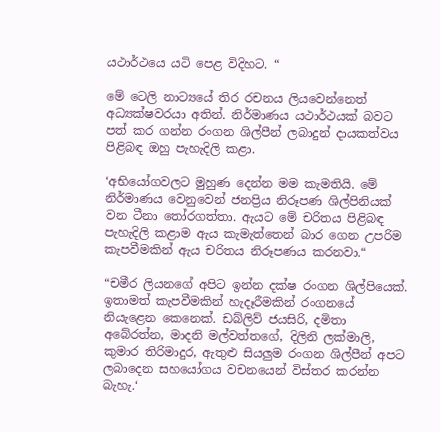යථාර්ථයෙ යටි පෙළ විදිහට. “

මේ ටෙලි නාට්‍යයේ තිර රචනය ලියවෙන්නෙත් අධ්‍යක්ෂවරයා අතින්. නිර්මාණය යථාර්ථයක් බවට පත් කර ගන්න රංගන ශිල්පීන් ලබාදුන් දායකත්වය පිළිබඳ ඔහු පැහැදිලි කළා.

‘අභියෝගවලට මුහුණ දෙන්න මම කැමතියි. මේ නිර්මාණය වෙනුවෙන් ජනප්‍රිය නිරූපණ ශිල්පිනියක් වන ටීනා තෝරගත්තා. ඇයට මේ චරිතය පිළිබඳ පැහැදිලි කළාම ඇය කැමැත්තෙන් බාර ගෙන උපරිම කැපවීමකින් ඇය චරිතය නිරූපණය කරනවා.“

“චමීර ලියනගේ අපිට ඉන්න දක්ෂ රංගන ශිල්පියෙක්. ඉතාමත් කැපවීමකින් හැදෑරීමකින් රංගනයේ නියැළෙන කෙනෙක්. ඩබ්ලිව් ජයසිරි, දමිතා අබේරත්න, මාදනි මල්වත්තගේ, දිලිනි ලක්මාලි, කුමාර තිරිමාදුර, ඇතුළු සියලුම රංගන ශිල්පීන් අපට ලබාදෙන සහයෝගය වචනයෙන් විස්තර කරන්න බැහැ.‘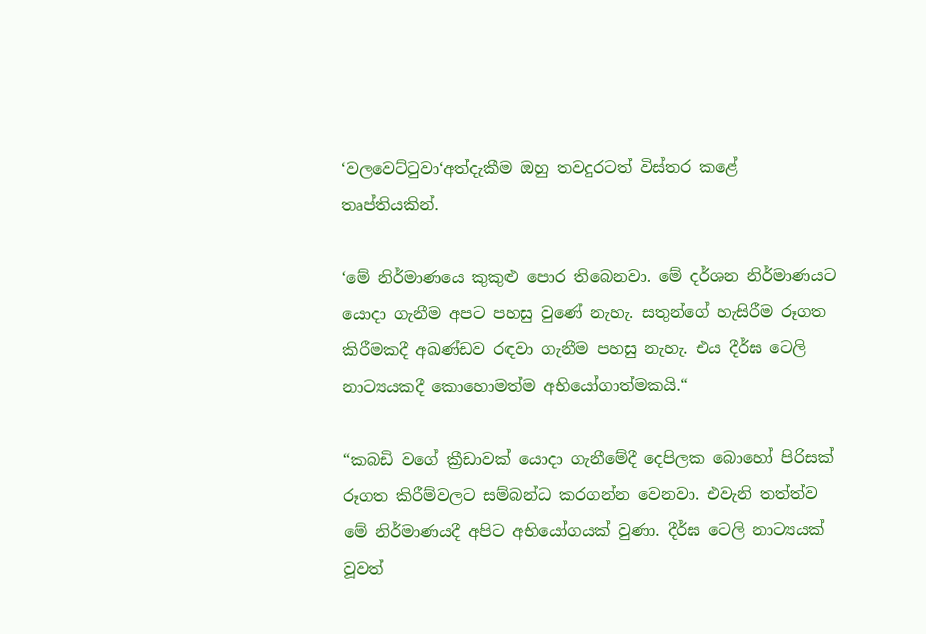‘වලවෙට්ටුවා‘අත්දැකීම ඔහු තවදුරටත් විස්තර කළේ තෘප්තියකින්.

‘මේ නිර්මාණයෙ කුකුළු පොර තිබෙනවා. මේ දර්ශන නිර්මාණයට යොදා ගැනීම අපට පහසු වුණේ නැහැ. සතුන්ගේ හැසිරීම රූගත කිරීමකදී අඛණ්ඩව රඳවා ගැනීම පහසු නැහැ. එය දීර්ඝ ටෙලි නාට්‍යයකදී කොහොමත්ම අභියෝගාත්මකයි.“

“කබඩි වගේ ක්‍රීඩාවක් යොදා ගැනීමේදී දෙපිලක බොහෝ පිරිසක් රූගත කිරීම්වලට සම්බන්ධ කරගන්න වෙනවා. එවැනි තත්ත්ව මේ නිර්මාණයදී අපිට අභියෝගයක් වුණා. දීර්ඝ ටෙලි නාට්‍යයක් වූවත්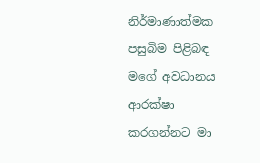නිර්මාණාත්මක පසුබිම පිළිබඳ මගේ අවධානය ආරක්ෂා කරගන්නට මා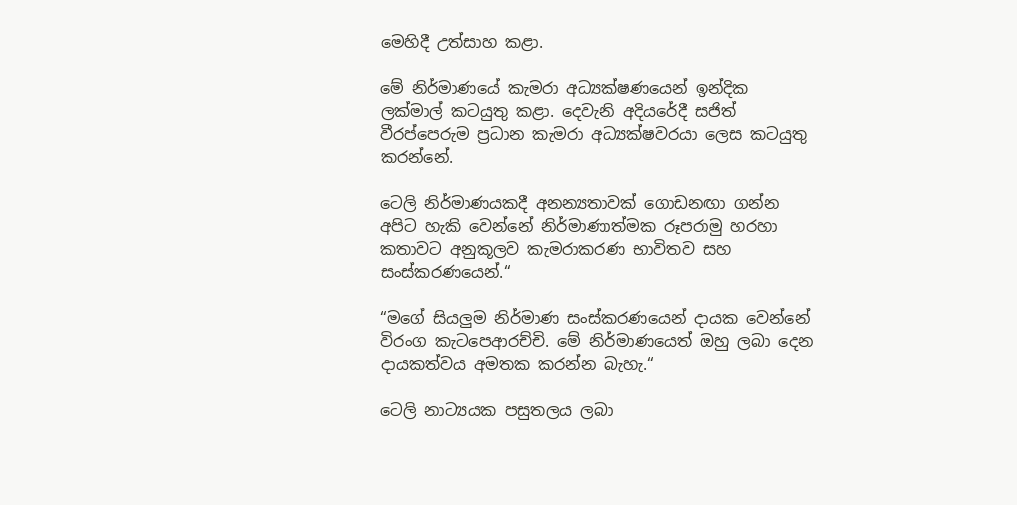මෙහිදී උත්සාහ කළා.

මේ නිර්මාණයේ කැමරා අධ්‍යක්ෂණයෙන් ඉන්දික ලක්මාල් කටයුතු කළා. දෙවැනි අදියරේදී සජිත් වීරප්පෙරුම ප්‍රධාන කැමරා අධ්‍යක්ෂවරයා ලෙස කටයුතු කරන්නේ.

ටෙලි නිර්මාණයකදී අනන්‍යතාවක් ගොඩනඟා ගන්න අපිට හැකි වෙන්නේ නිර්මාණාත්මක රූපරාමු හරහා කතාවට අනුකූලව කැමරාකරණ භාවිතව සහ සංස්කරණයෙන්.“

“මගේ සියලුම නිර්මාණ සංස්කරණයෙන් දායක වෙන්නේ විරංග කැටපෙආරච්චි. මේ නිර්මාණයෙත් ඔහු ලබා දෙන දායකත්වය අමතක කරන්න බැහැ.“

ටෙලි නාට්‍යයක පසුතලය ලබා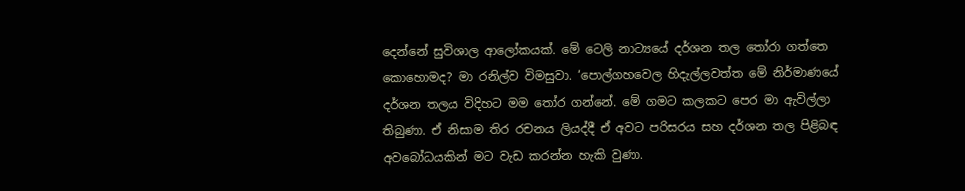දෙන්නේ සුවිශාල ආලෝකයක්. මේ ටෙලි නාට්‍යයේ දර්ශන තල තෝරා ගත්තෙ කොහොමද? මා රනිල්ව විමසුවා. ‘පොල්ගහවෙල හිදැල්ලවත්ත මේ නිර්මාණයේ දර්ශන තලය විදිහට මම තෝර ගන්නේ. මේ ගමට කලකට පෙර මා ඇවිල්ලා තිබුණා. ඒ නිසාම තිර රචනය ලියද්දී ඒ අවට පරිසරය සහ දර්ශන තල පිළිබඳ අවබෝධයකින් මට වැඩ කරන්න හැකි වුණා.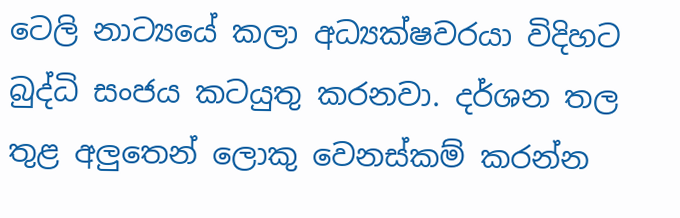ටෙලි නාට්‍යයේ කලා අධ්‍යක්ෂවරයා විදිහට බුද්ධි සංජය කටයුතු කරනවා. දර්ශන තල තුළ අලුතෙන් ලොකු වෙනස්කම් කරන්න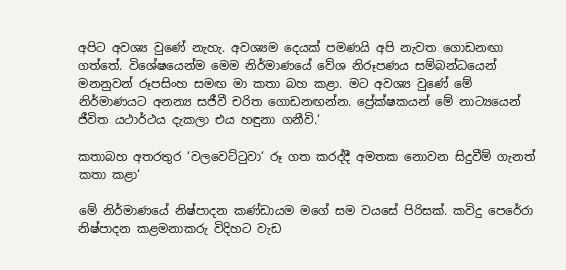අපිට අවශ්‍ය වුණේ නැහැ. අවශ්‍යම දෙයක් පමණයි අපි නැවත ගොඩනඟා ගත්තේ. විශේෂයෙන්ම මෙම නිර්මාණයේ වේශ නිරූපණය සම්බන්ධයෙන් මනනුවන් රූපසිංහ සමඟ මා කතා බහ කළා. මට අවශ්‍ය වුණේ මේ නිර්මාණයට අනන්‍ය සජීවී චරිත ගොඩනඟන්න. ප්‍රේක්ෂකයන් මේ නාට්‍යයෙන් ජීවිත යථාර්ථය දැකලා එය හඳුනා ගනීවි.‘

කතාබහ අතරතුර ‘වලවෙට්ටුවා‘ රූ ගත කරද්දී අමතක නොවන සිදුවීම් ගැනත් කතා කළා‘

මේ නිර්මාණයේ නිෂ්පාදන කණ්ඩායම මගේ සම වයසේ පිරිසක්. කවිදු පෙරේරා නිෂ්පාදන කළමනාකරු විදිහට වැඩ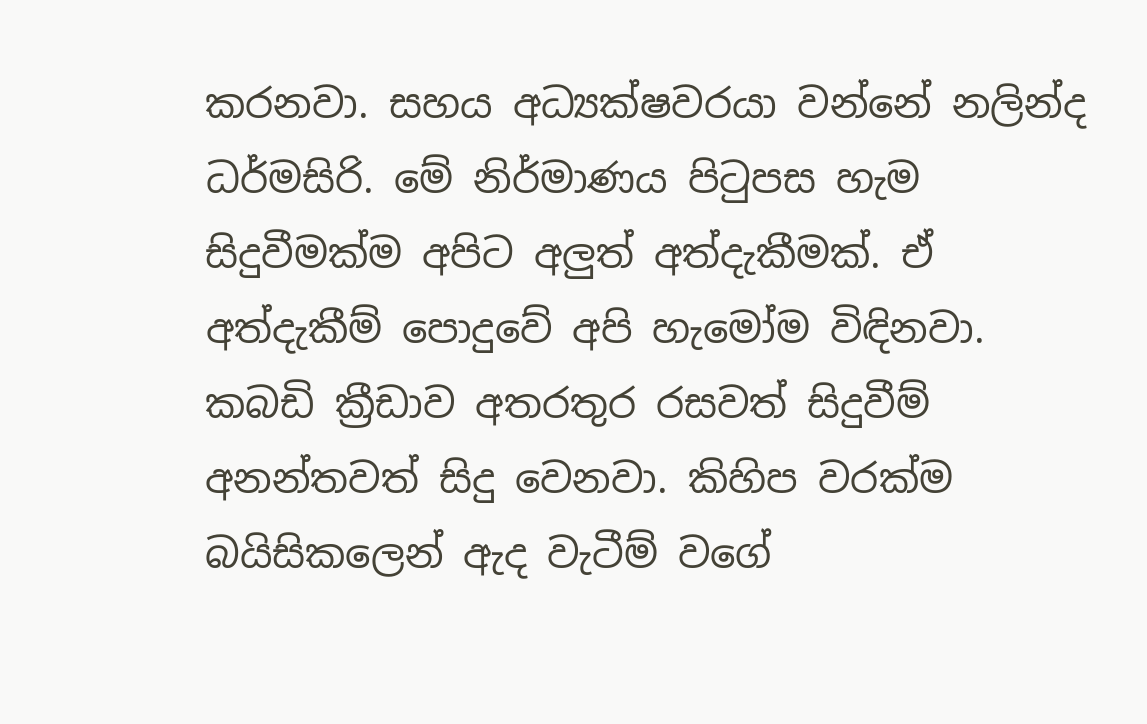කරනවා. සහය අධ්‍යක්ෂවරයා වන්නේ නලින්ද ධර්මසිරි. මේ නිර්මාණය පිටුපස හැම සිදුවීමක්ම අපිට අලුත් අත්දැකීමක්. ඒ අත්දැකීම් පොදුවේ අපි හැමෝම විඳිනවා. කබඩි ක්‍රීඩාව අතරතුර රසවත් සිදුවීම් අනන්තවත් සිදු වෙනවා. කිහිප වරක්ම බයිසිකලෙන් ඇද වැටීම් වගේ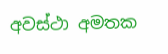අවස්ථා අමතක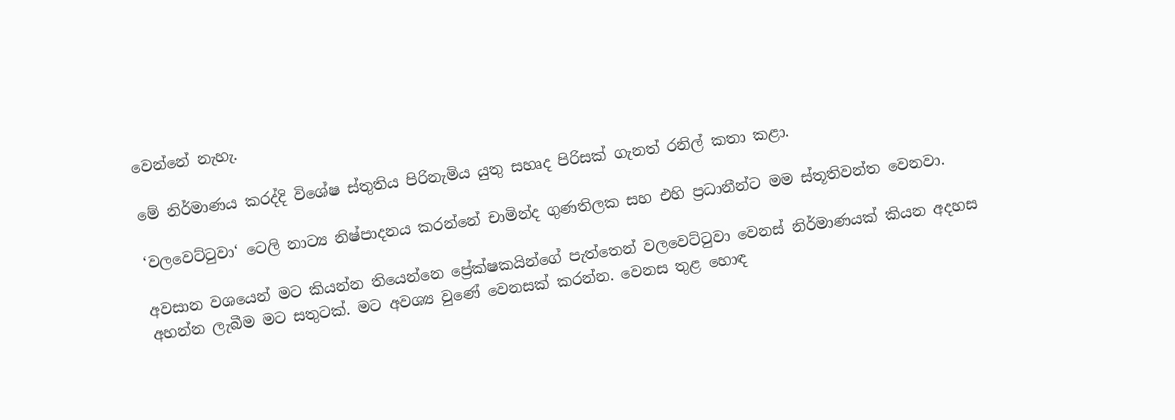වෙන්නේ නැහැ.

මේ නිර්මාණය කරද්දි විශේෂ ස්තුතිය පිරිනැමිය යුතු සහෘද පිරිසක් ගැනත් රනිල් කතා කළා.

‘වලවෙට්ටුවා‘ ටෙලි නාට්‍ය නිෂ්පාදනය කරන්නේ චාමින්ද ගුණතිලක සහ එහි ප්‍රධානීන්ට මම ස්තූතිවන්ත වෙනවා.

අවසාන වශයෙන් මට කියන්න තියෙන්නෙ ප්‍රේක්ෂකයින්ගේ පැත්තෙන් වලවෙට්ටුවා වෙනස් නිර්මාණයක් කියන අදහස අහන්න ලැබීම මට සතුටක්. මට අවශ්‍ය වුණේ වෙනසක් කරන්න. වෙනස තුළ හොඳ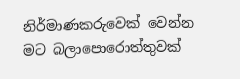නිර්මාණකරුවෙක් වෙන්න මට බලාපොරොත්තුවක්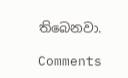තිබෙනවා.

Comments